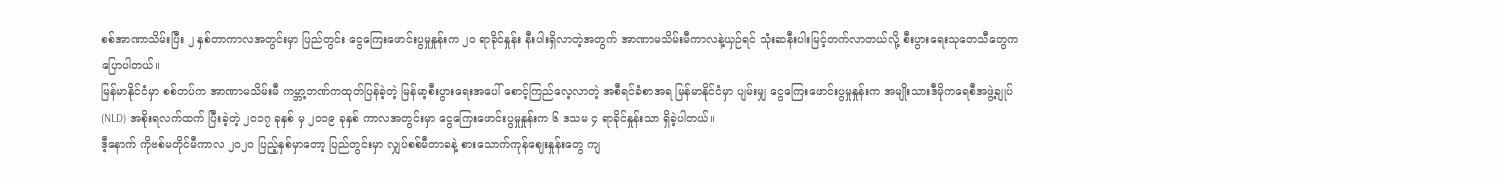စစ်အာဏာသိမ်းပြီး ၂ နှစ်တာကာလအတွင်းမှာ ပြည်တွင်း ငွေကြေးဖောင်းပွမှုနှုန်းက ၂၀ ရာခိုင်နှုန်း နီးပါးရှိလာတဲ့အတွက် အာဏာမသိမ်းမီကာလနဲ့ယှဉ်ရင် သုံးဆနီးပါးမြင့်တက်လာတယ်လို့ စီးပွားရေးသုတေသီတွေက ပြောပါတယ်။
မြန်မာနိုင်ငံမှာ စစ်တပ်က အာဏာမသိမ်းမီ ကမ္ဘာ့ဘဏ်ကထုတ်ပြန်ခဲ့တဲ့ မြန်မာ့စီးပွားရေးအပေါ် စောင့်ကြည်လေ့လာတဲ့ အစီရင်ခံစာအရ မြန်မာနိုင်ငံမှာ ပျမ်းမျှ ငွေကြေးဖောင်းပွမှုနှုန်းက အမျိုးသားဒီမိုကရေစီအဖွဲ့ချုပ်(NLD) အစိုးရလက်ထက် ပြီးခဲ့တဲ့ ၂၀၁၇ ခုနှစ် မှ ၂၀၁၉ ခုနှစ် ကာလအတွင်းမှာ ငွေကြေးဖောင်းပွမှုနှုန်းက ၆ ဒသမ ၄ ရာခိုင်နှုန်းသာ ရှိခဲ့ပါတယ်။
ဒီ့နောက် ကိုဗစ်မတိုင်မီကာလ ၂၀၂၀ ပြည့်နှစ်မှာတော့ ပြည်တွင်းမှာ လျှပ်စစ်မီတာခနဲ့ စားသောက်ကုန်ဈေးနှုန်းတွေ ကျ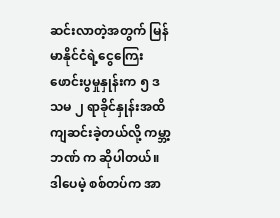ဆင်းလာတဲ့အတွက် မြန်မာနိုင်ငံရဲ့ငွေကြေးဖောင်းပွမှုနှုန်းက ၅ ဒသမ ၂ ရာခိုင်နှုန်းအထိ ကျဆင်းခဲ့တယ်လို့ ကမ္ဘာ့ဘဏ် က ဆိုပါတယ်။
ဒါပေမဲ့ စစ်တပ်က အာ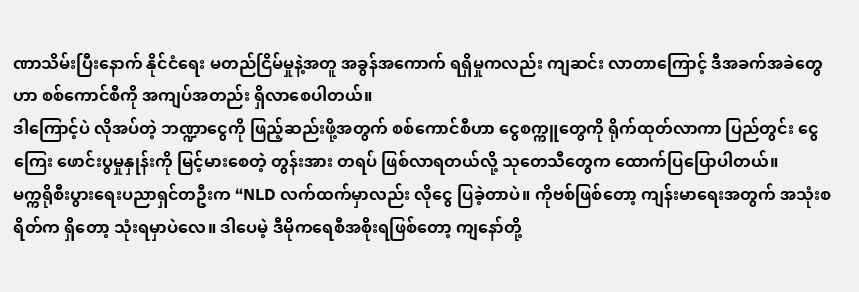ဏာသိမ်းပြီးနောက် နိုင်ငံရေး မတည်ငြိမ်မှုနဲ့အတူ အခွန်အကောက် ရရှိမှုကလည်း ကျဆင်း လာတာကြောင့် ဒီအခက်အခဲတွေဟာ စစ်ကောင်စီကို အကျပ်အတည်း ရှိလာစေပါတယ်။
ဒါကြောင့်ပဲ လိုအပ်တဲ့ ဘဏ္ဍာငွေကို ဖြည့်ဆည်းဖို့အတွက် စစ်ကောင်စီဟာ ငွေစက္ကူတွေကို ရိုက်ထုတ်လာကာ ပြည်တွင်း ငွေကြေး ဖောင်းပွမှုနှုန်းကို မြင့်မားစေတဲ့ တွန်းအား တရပ် ဖြစ်လာရတယ်လို့ သုတေသီတွေက ထောက်ပြပြောပါတယ်။
မက္ကရိုစီးပွားရေးပညာရှင်တဦးက “NLD လက်ထက်မှာလည်း လိုငွေ ပြခဲ့တာပဲ။ ကိုဗစ်ဖြစ်တော့ ကျန်းမာရေးအတွက် အသုံးစရိတ်က ရှိတော့ သုံးရမှာပဲလေ။ ဒါပေမဲ့ ဒီမိုကရေစီအစိုးရဖြစ်တော့ ကျနော်တို့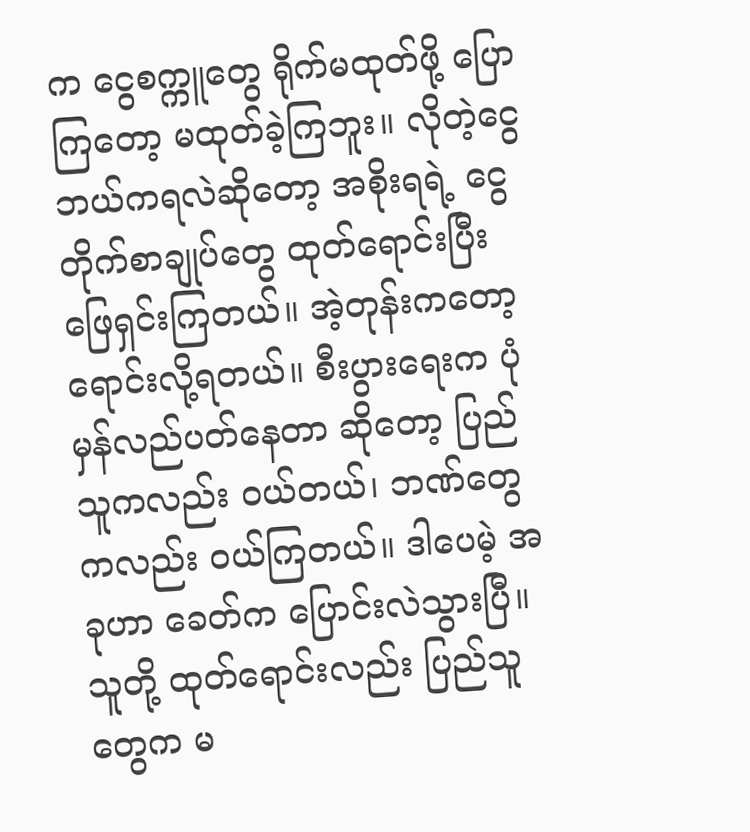က ငွေစက္ကူတွေ ရိုက်မထုတ်ဖို့ ပြောကြတော့ မထုတ်ခဲ့ကြဘူး။ လိုတဲ့ငွေ ဘယ်ကရလဲဆိုတော့ အစိုးရရဲ့ ငွေတိုက်စာချုပ်တွေ ထုတ်ရောင်းပြီး ဖြေရှင်းကြတယ်။ အဲ့တုန်းကတော့ ရောင်းလို့ရတယ်။ စီးပွားရေးက ပုံမှန်လည်ပတ်နေတာ ဆိုတော့ ပြည်သူကလည်း ဝယ်တယ်၊ ဘဏ်တွေကလည်း ဝယ်ကြတယ်။ ဒါပေမဲ့ အခုဟာ ခေတ်က ပြောင်းလဲသွားပြီ။ သူတို့ ထုတ်ရောင်းလည်း ပြည်သူတွေက မ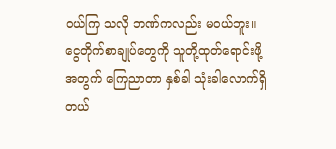ဝယ်ကြ သလို ဘဏ်ကလည်း မဝယ်ဘူး။ ငွေတိုက်စာချုပ်တွေကို သူတို့ထုတ်ရောင်းဖို့အတွက် ကြေညာတာ နှစ်ခါ သုံးခါလောက်ရှိတယ်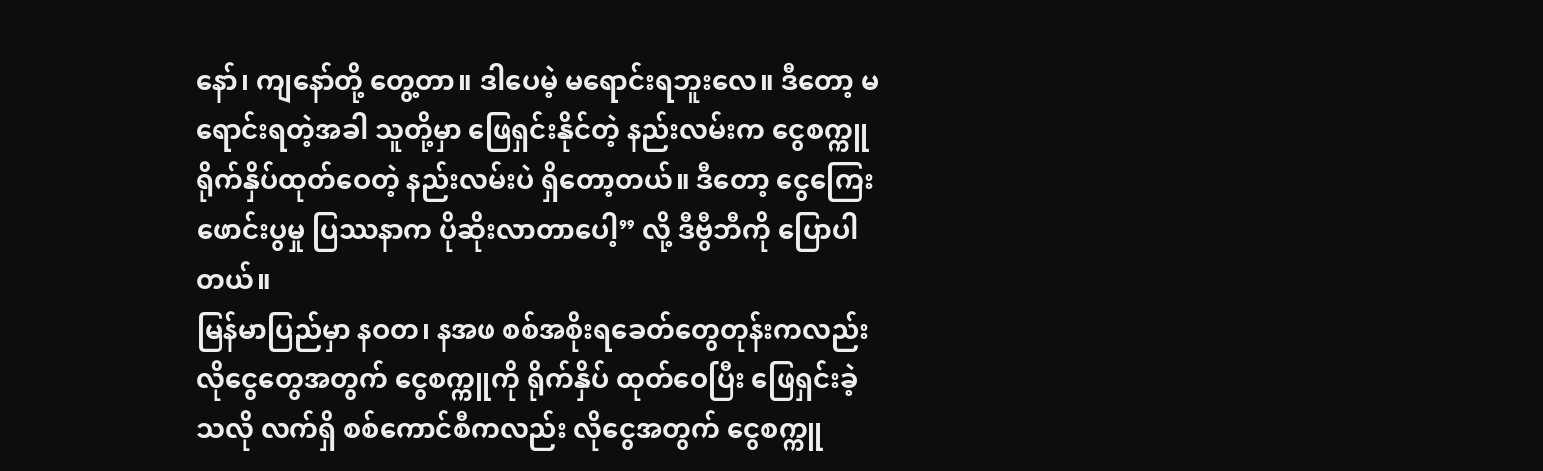နော်၊ ကျနော်တို့ တွေ့တာ။ ဒါပေမဲ့ မရောင်းရဘူးလေ။ ဒီတော့ မရောင်းရတဲ့အခါ သူတို့မှာ ဖြေရှင်းနိုင်တဲ့ နည်းလမ်းက ငွေစက္ကူ ရိုက်နှိပ်ထုတ်ဝေတဲ့ နည်းလမ်းပဲ ရှိတော့တယ်။ ဒီတော့ ငွေကြေးဖောင်းပွမှု ပြဿနာက ပိုဆိုးလာတာပေါ့” လို့ ဒီဗွီဘီကို ပြောပါတယ်။
မြန်မာပြည်မှာ နဝတ၊ နအဖ စစ်အစိုးရခေတ်တွေတုန်းကလည်း လိုငွေတွေအတွက် ငွေစက္ကူကို ရိုက်နှိပ် ထုတ်ဝေပြီး ဖြေရှင်းခဲ့သလို လက်ရှိ စစ်ကောင်စီကလည်း လိုငွေအတွက် ငွေစက္ကူ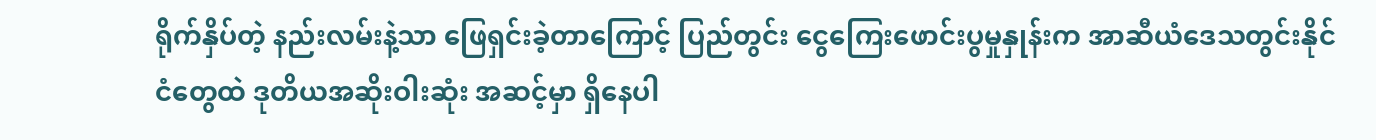ရိုက်နှိပ်တဲ့ နည်းလမ်းနဲ့သာ ဖြေရှင်းခဲ့တာကြောင့် ပြည်တွင်း ငွေကြေးဖောင်းပွမှုနှုန်းက အာဆီယံဒေသတွင်းနိုင်ငံတွေထဲ ဒုတိယအဆိုးဝါးဆုံး အဆင့်မှာ ရှိနေပါ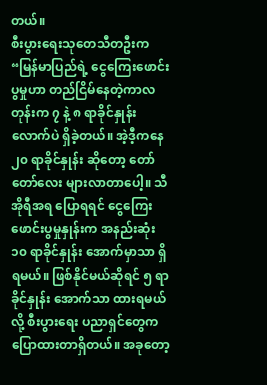တယ်။
စီးပွားရေးသုတေသီတဦးက “မြန်မာပြည်ရဲ့ ငွေကြေးဖောင်းပွမှုဟာ တည်ငြိမ်နေတဲ့ကာလတုန်းက ၇ နဲ့ ၈ ရာခိုင်နှုန်း လောက်ပဲ ရှိခဲ့တယ်။ အဲ့ဒီ့ကနေ ၂၀ ရာခိုင်နှုန်း ဆိုတော့ တော်တော်လေး များလာတာပေါ့။ သီအိုရီအရ ပြောရရင် ငွေကြေးဖောင်းပွမှုနှုန်းက အနည်းဆုံး ၁၀ ရာခိုင်နှုန်း အောက်မှာသာ ရှိရမယ်။ ဖြစ်နိုင်မယ်ဆိုရင် ၅ ရာခိုင်နှုန်း အောက်သာ ထားရမယ်လို့ စီးပွားရေး ပညာရှင်တွေက ပြောထားတာရှိတယ်။ အခုတော့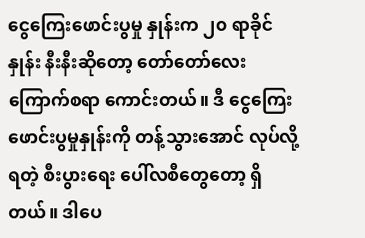ငွေကြေးဖောင်းပွမှု နှုန်းက ၂၀ ရာခိုင်နှုန်း နီးနီးဆိုတော့ တော်တော်လေး ကြောက်စရာ ကောင်းတယ်။ ဒီ ငွေကြေး ဖောင်းပွမှုနှုန်းကို တန့်သွားအောင် လုပ်လို့ရတဲ့ စီးပွားရေး ပေါ်လစီတွေတော့ ရှိတယ်။ ဒါပေ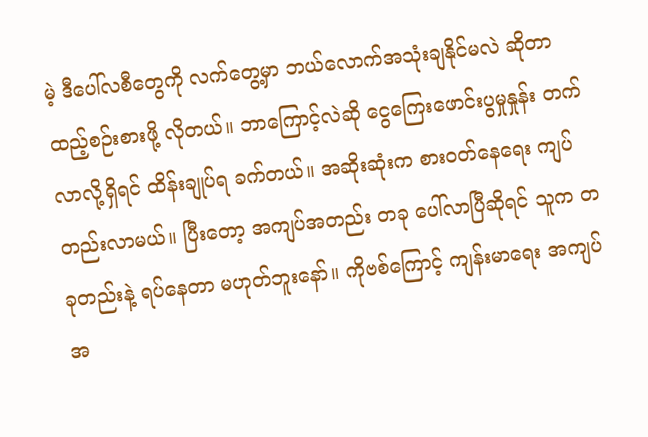မဲ့ ဒီပေါ်လစီတွေကို လက်တွေ့မှာ ဘယ်လောက်အသုံးချနိုင်မလဲ ဆိုတာ ထည့်စဉ်းစားဖို့ လိုတယ်။ ဘာကြောင့်လဲဆို ငွေကြေးဖောင်းပွမှုနှုန်း တက်လာလို့ရှိရင် ထိန်းချုပ်ရ ခက်တယ်။ အဆိုးဆုံးက စားဝတ်နေရေး ကျပ်တည်းလာမယ်။ ပြီးတော့ အကျပ်အတည်း တခု ပေါ်လာပြီဆိုရင် သူက တခုတည်းနဲ့ ရပ်နေတာ မဟုတ်ဘူးနော်။ ကိုဗစ်ကြောင့် ကျန်းမာရေး အကျပ်အ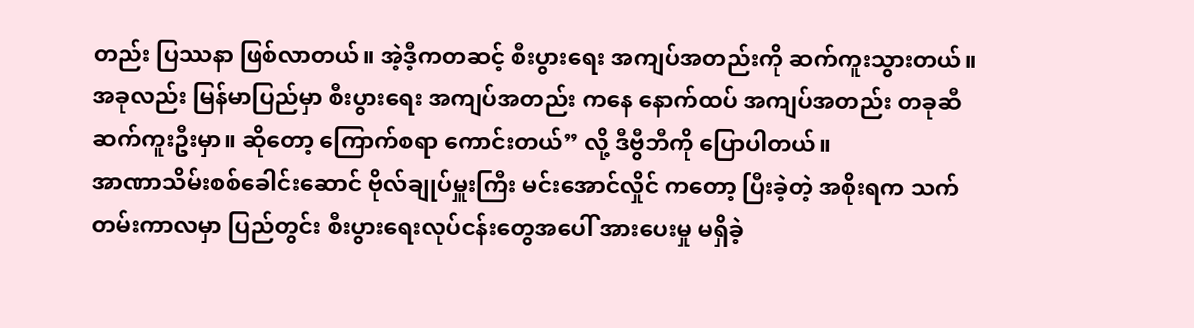တည်း ပြဿနာ ဖြစ်လာတယ်။ အဲ့ဒီ့ကတဆင့် စီးပွားရေး အကျပ်အတည်းကို ဆက်ကူးသွားတယ်။ အခုလည်း မြန်မာပြည်မှာ စီးပွားရေး အကျပ်အတည်း ကနေ နောက်ထပ် အကျပ်အတည်း တခုဆီ ဆက်ကူးဦးမှာ။ ဆိုတော့ ကြောက်စရာ ကောင်းတယ်” လို့ ဒီဗွီဘီကို ပြောပါတယ်။
အာဏာသိမ်းစစ်ခေါင်းဆောင် ဗိုလ်ချုပ်မှူးကြီး မင်းအောင်လှိုင် ကတော့ ပြီးခဲ့တဲ့ အစိုးရက သက်တမ်းကာလမှာ ပြည်တွင်း စီးပွားရေးလုပ်ငန်းတွေအပေါ် အားပေးမှု မရှိခဲ့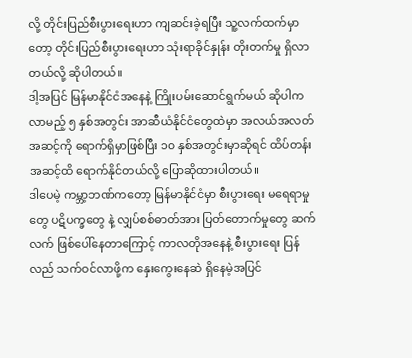လို့ တိုင်းပြည်စီးပွားရေးဟာ ကျဆင်းခဲ့ရပြီး သူ့လက်ထက်မှာတော့ တိုင်းပြည်စီးပွားရေးဟာ သုံးရာခိုင်နှုန်း တိုးတက်မှု ရှိလာတယ်လို့ ဆိုပါတယ်။
ဒါ့အပြင် မြန်မာနိုင်ငံအနေနဲ့ ကြိုးပမ်းဆောင်ရွက်မယ် ဆိုပါက လာမည့် ၅ နှစ်အတွင်း အာဆီယံနိုင်ငံတွေထဲမှာ အလယ်အလတ်အဆင့်ကို ရောက်ရှိမှာဖြစ်ပြီး ၁၀ နှစ်အတွင်းမှာဆိုရင် ထိပ်တန်းအဆင့်ထိ ရောက်နိုင်တယ်လို့ ပြောဆိုထားပါတယ်။
ဒါပေမဲ့ ကမ္ဘာ့ဘဏ်ကတော့ မြန်မာနိုင်ငံမှာ စီးပွားရေး မရေရာမှုတွေ ပဋိပက္ခတွေ နဲ့ လျှပ်စစ်ဓာတ်အား ပြတ်တောက်မှုတွေ ဆက်လက် ဖြစ်ပေါ်နေတာကြောင့် ကာလတိုအနေနဲ့ စီးပွားရေး ပြန်လည် သက်ဝင်လာဖို့က နှေးကွေးနေဆဲ ရှိနေမဲ့အပြင်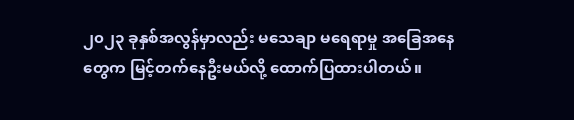၂၀၂၃ ခုနှစ်အလွန်မှာလည်း မသေချာ မရေရာမှု အခြေအနေတွေက မြင့်တက်နေဦးမယ်လို့ ထောက်ပြထားပါတယ်။